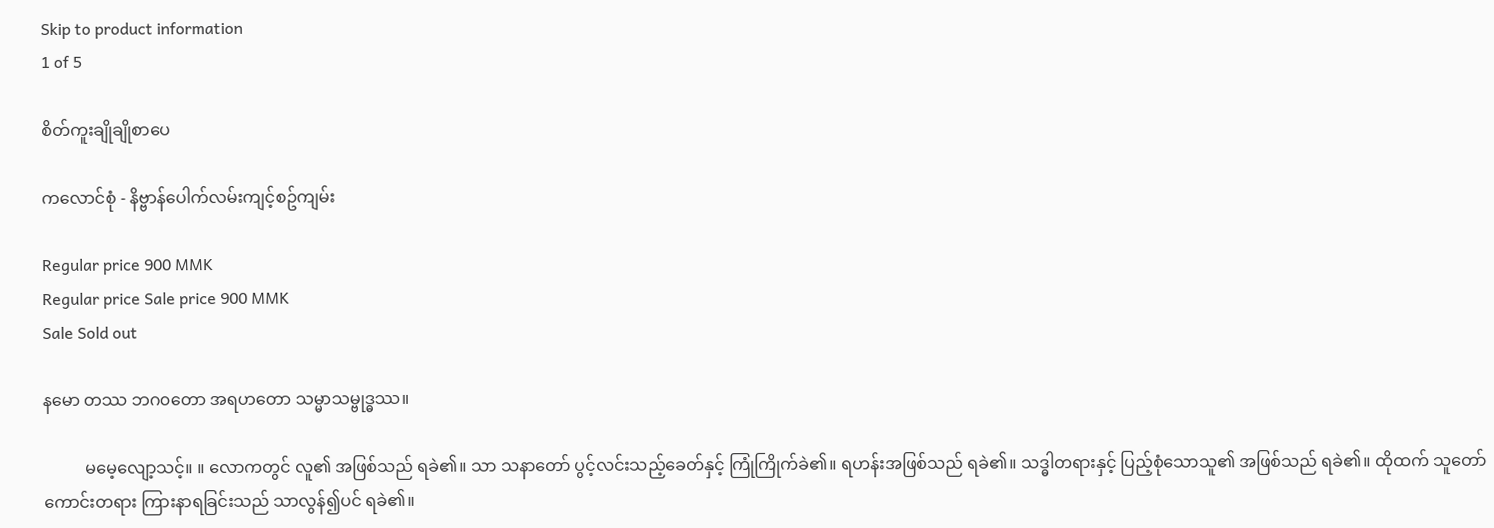Skip to product information
1 of 5

စိတ်ကူးချိုချိုစာပေ

ကလောင်စုံ - နိဗ္ဗာန်ပေါက်လမ်းကျင့်စဥ်ကျမ်း

Regular price 900 MMK
Regular price Sale price 900 MMK
Sale Sold out

နမော တဿ ဘဂ၀တော အရဟတော သမ္မာသမ္ဗုဒ္ဓဿ။

          မမေ့လျော့သင့်။ ။ လောကတွင် လူ၏ အဖြစ်သည် ရခဲ၏။ သာ သနာတော် ပွင့်လင်းသည့်ခေတ်နှင့် ကြုံကြိုက်ခဲ၏။ ရဟန်းအဖြစ်သည် ရခဲ၏။ သဒ္ဓါတရားနှင့် ပြည့်စုံသောသူ၏ အဖြစ်သည် ရခဲ၏။ ထိုထက် သူတော်ကောင်းတရား ကြားနာရခြင်းသည် သာလွန်၍ပင် ရခဲ၏။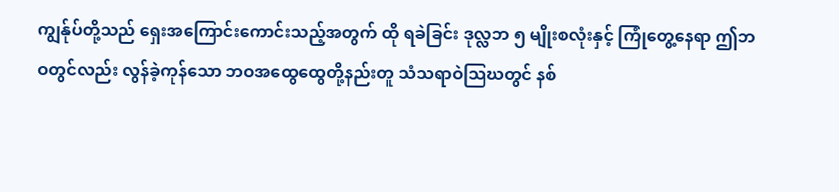ကျွန်ုပ်တို့သည် ရှေးအကြောင်းကောင်းသည့်အတွက် ထို ရခဲခြင်း ဒုလ္လဘ ၅ မျိုးစလုံးနှင့် ကြုံတွေ့နေရာ ဤဘဝတွင်လည်း လွန်ခဲ့ကုန်သော ဘဝအထွေထွေတို့နည်းတူ သံသရာဝဲသြဃတွင် နစ်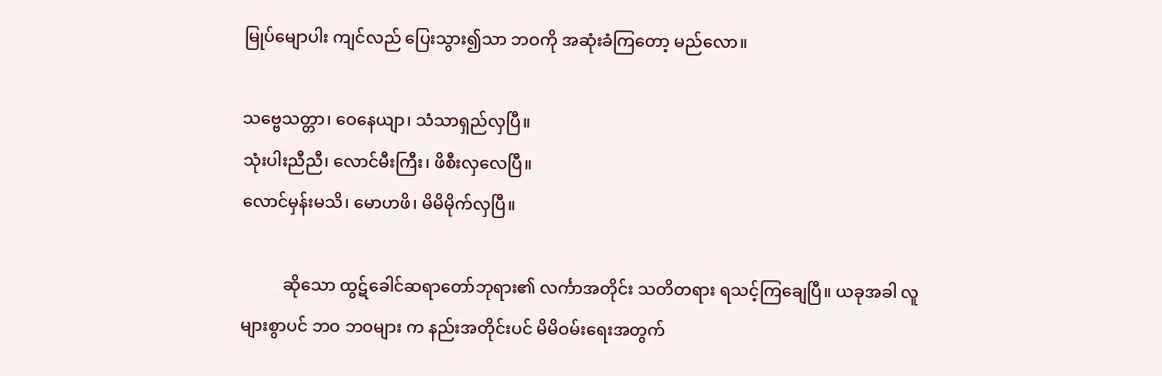မြုပ်မျောပါး ကျင်လည် ပြေးသွား၍သာ ဘဝကို အဆုံးခံကြတော့ မည်လော။

သဗ္ဗေသတ္တာ၊ ဝေနေယျာ၊ သံသာရှည်လှပြီ။
သုံးပါးညီညီ၊ လောင်မီးကြီး၊ ဖိစီးလှလေပြီ။
လောင်မှန်းမသိ၊ မောဟဖိ၊ မိမိမိုက်လှပြီ။

          ဆိုသော ထွဋ်ခေါင်ဆရာတော်ဘုရား၏ လင်္ကာအတိုင်း သတိတရား ရသင့်ကြချေပြီ။ ယခုအခါ လူများစွာပင် ဘဝ ဘဝများ က နည်းအတိုင်းပင် မိမိဝမ်းရေးအတွက်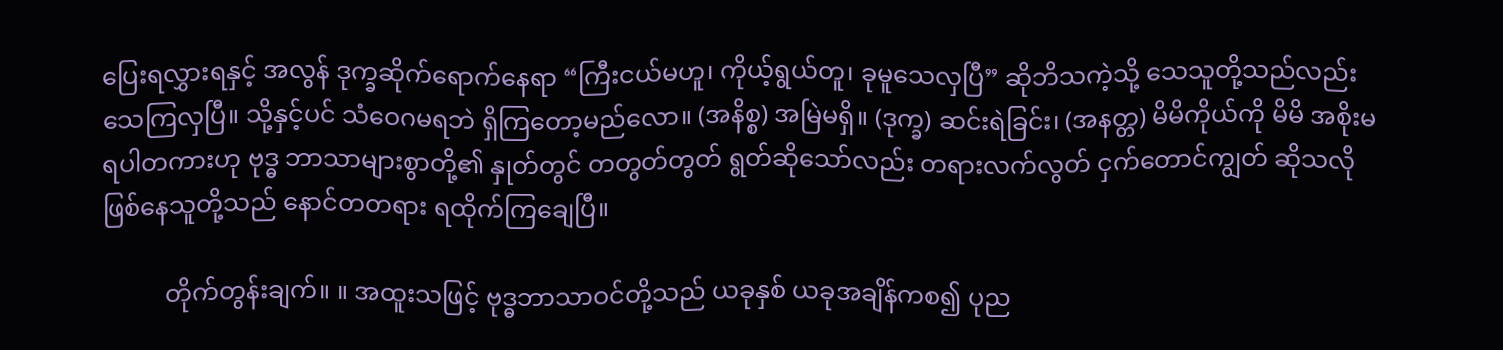ပြေးရလွှားရနှင့် အလွန် ဒုက္ခဆိုက်ရောက်နေရာ “ကြီးငယ်မဟူ၊ ကိုယ့်ရွယ်တူ၊ ခုမူသေလှပြီ” ဆိုဘိသကဲ့သို့ သေသူတို့သည်လည်း သေကြလှပြီ။ သို့နှင့်ပင် သံဝေဂမရဘဲ ရှိကြတော့မည်လော။ (အနိစ္စ) အမြဲမရှိ။ (ဒုက္ခ) ဆင်းရဲခြင်း၊ (အနတ္တ) မိမိကိုယ်ကို မိမိ အစိုးမရပါတကားဟု ဗုဒ္ဓ ဘာသာများစွာတို့၏ နှုတ်တွင် တတွတ်တွတ် ရွတ်ဆိုသော်လည်း တရားလက်လွတ် ငှက်တောင်ကျွတ် ဆိုသလို ဖြစ်နေသူတို့သည် နောင်တတရား ရထိုက်ကြချေပြီ။

          တိုက်တွန်းချက်။ ။ အထူးသဖြင့် ဗုဒ္ဓဘာသာဝင်တို့သည် ယခုနှစ် ယခုအချိန်ကစ၍ ပုည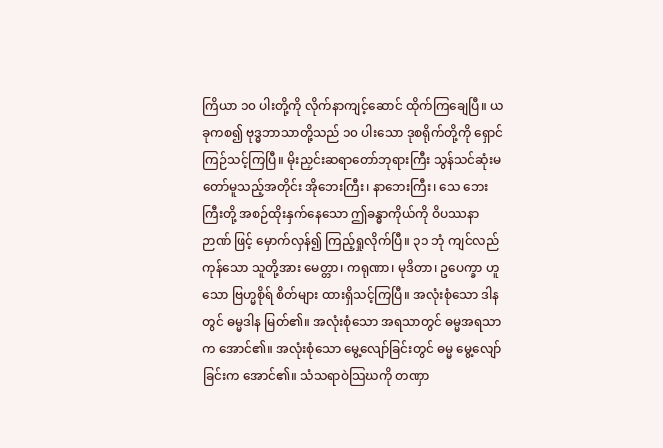ကြိယာ ၁၀ ပါးတို့ကို လိုက်နာကျင့်ဆောင် ထိုက်ကြချေပြီ။ ယခုကစ၍ ဗုဒ္ဓဘာသာတို့သည် ၁၀ ပါးသော ဒုစရိုက်တို့ကို ရှောင်ကြဉ်သင့်ကြပြီ။ မိုးညှင်းဆရာတော်ဘုရားကြီး သွန်သင်ဆုံးမတော်မူသည့်အတိုင်း အိုဘေးကြီး၊ နာဘေးကြီး၊ သေ ဘေးကြီးတို့ အစဉ်ထိုးနှက်နေသော ဤခန္ဓာကိုယ်ကို ဝိပဿနာဉာဏ် ဖြင့် မှောက်လှန်၍ ကြည့်ရှုလိုက်ပြီ။ ၃၁ ဘုံ ကျင်လည်ကုန်သော သူတို့အား မေတ္တာ၊ ကရုဏာ၊ မုဒိတာ၊ ဥပေက္ခာ ဟူသော ဗြဟ္မစိုရ် စိတ်များ ထားရှိသင့်ကြပြီ။ အလုံးစုံသော ဒါနတွင် ဓမ္မဒါန မြတ်၏။ အလုံးစုံသော အရသာတွင် ဓမ္မအရသာက အောင်၏။ အလုံးစုံသော မွေ့လျော်ခြင်းတွင် ဓမ္မ မွေ့လျော်ခြင်းက အောင်၏။ သံသရာဝဲသြဃကို တဏှာ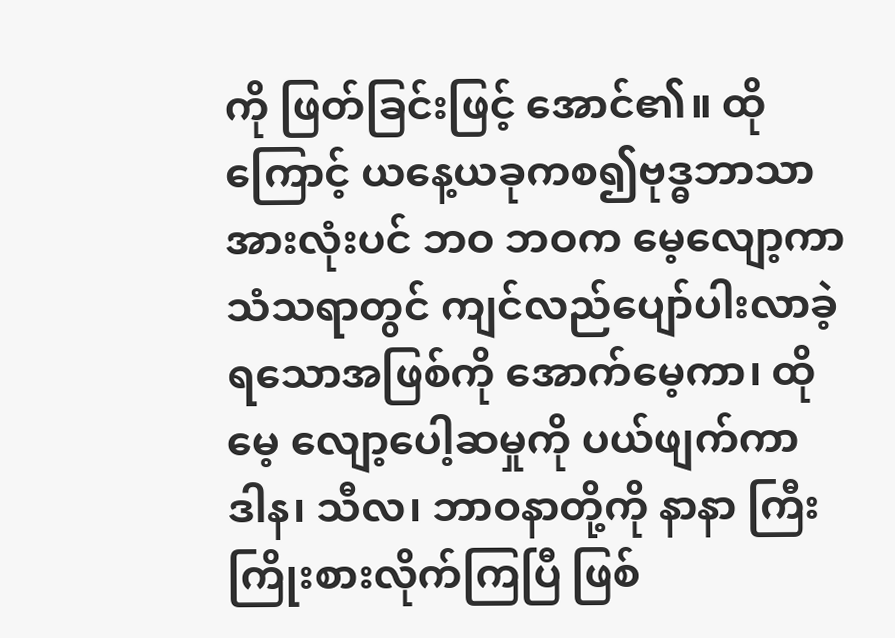ကို ဖြတ်ခြင်းဖြင့် အောင်၏။ ထိုကြောင့် ယနေ့ယခုကစ၍ဗုဒ္ဓဘာသာ အားလုံးပင် ဘဝ ဘဝက မေ့လျော့ကာ သံသရာတွင် ကျင်လည်ပျော်ပါးလာခဲ့ရသောအဖြစ်ကို အောက်မေ့ကာ၊ ထိုမေ့ လျော့ပေါ့ဆမှုကို ပယ်ဖျက်ကာ ဒါန၊ သီလ၊ ဘာဝနာတို့ကို နာနာ ကြီး ကြိုးစားလိုက်ကြပြီ ဖြစ်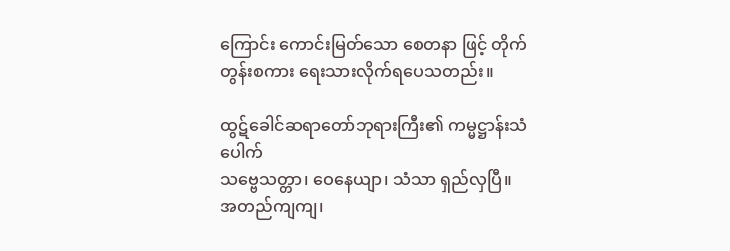ကြောင်း ကောင်းမြတ်သော စေတနာ ဖြင့် တိုက်တွန်းစကား ရေးသားလိုက်ရပေသတည်း။

ထွဋ်ခေါင်ဆရာတော်ဘုရားကြီး၏ ကမ္မဋ္ဌာန်းသံပေါက်
သဗ္ဗေသတ္တာ၊ ဝေနေယျာ၊ သံသာ ရှည်လှပြီ။
အတည်ကျကျ၊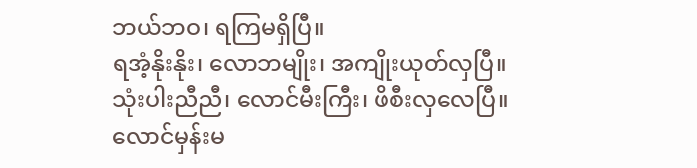ဘယ်ဘဝ၊ ရကြမရှိပြီ။
ရအံ့နိုးနိုး၊ လောဘမျိုး၊ အကျိုးယုတ်လှပြီ။
သုံးပါးညီညီ၊ လောင်မီးကြီး၊ ဖိစီးလှလေပြီ။
လောင်မှန်းမ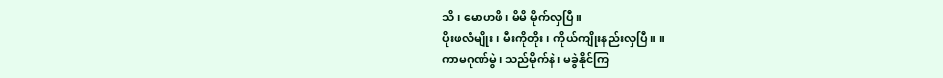သိ၊ မောဟဖိ၊ မိမိ မိုက်လှပြီ။
ပိုးဖလံမျိုး၊ မီးကိုတိုး၊ ကိုယ်ကျိုးနည်းလှပြီ။ ။
ကာမဂုဏ်မွဲ၊ သည်မိုက်နဲ၊ မခွဲနိုင်ကြ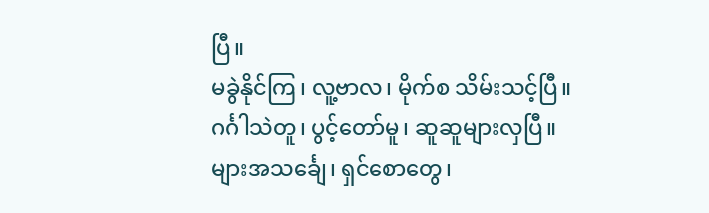ပြီ။
မခွဲနိုင်ကြ၊ လူ့ဗာလ၊ မိုက်စ သိမ်းသင့်ပြီ။
ဂင်္ဂါသဲတူ၊ ပွင့်တော်မူ၊ ဆူဆူများလှပြီ။
များအသင်္ချေ၊ ရှင်စောတွေ၊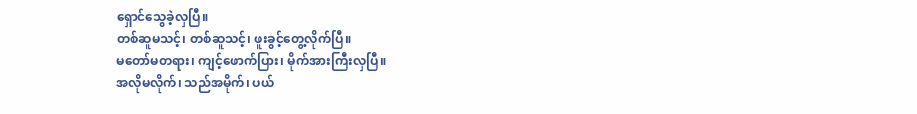ရှောင်သွေခဲ့လှပြီ။
တစ်ဆူမသင့်၊ တစ်ဆူသင့်၊ ဖူးခွင့်တွေ့လိုက်ပြီ။
မတော်မတရား၊ ကျင့်ဖောက်ပြား၊ မိုက်အားကြီးလှပြီ။
အလိုမလိုက်၊ သည်အမိုက်၊ ပယ်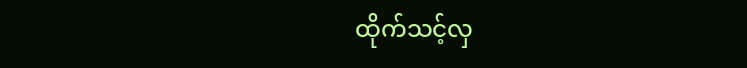ထိုက်သင့်လှ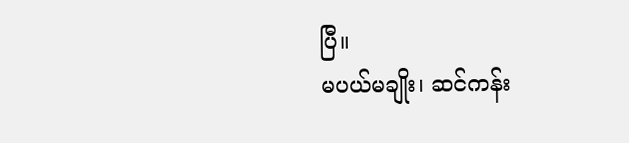ပြီ။
မပယ်မချိုး၊ ဆင်ကန်း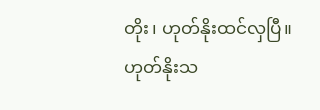တိုး၊ ဟုတ်နိုးထင်လှပြီ။
ဟုတ်နိုးသ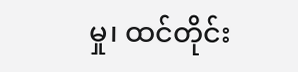မှု၊ ထင်တိုင်း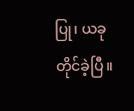ပြု၊ ယခုတိုင်ခဲ့ပြီ။